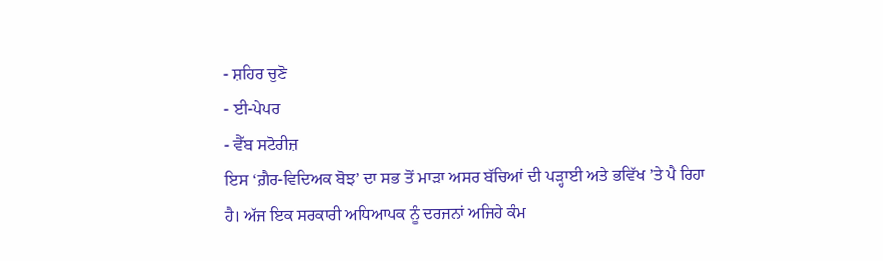- ਸ਼ਹਿਰ ਚੁਣੋ
- ਈ-ਪੇਪਰ
- ਵੈੱਬ ਸਟੋਰੀਜ਼
ਇਸ ‘ਗ਼ੈਰ-ਵਿਦਿਅਕ ਬੋਝ’ ਦਾ ਸਭ ਤੋਂ ਮਾੜਾ ਅਸਰ ਬੱਚਿਆਂ ਦੀ ਪੜ੍ਹਾਈ ਅਤੇ ਭਵਿੱਖ ’ਤੇ ਪੈ ਰਿਹਾ ਹੈ। ਅੱਜ ਇਕ ਸਰਕਾਰੀ ਅਧਿਆਪਕ ਨੂੰ ਦਰਜਨਾਂ ਅਜਿਹੇ ਕੰਮ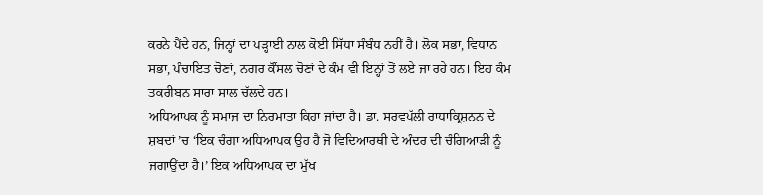ਕਰਨੇ ਪੈਂਦੇ ਹਨ, ਜਿਨ੍ਹਾਂ ਦਾ ਪੜ੍ਹਾਈ ਨਾਲ ਕੋਈ ਸਿੱਧਾ ਸੰਬੰਧ ਨਹੀਂ ਹੈ। ਲੋਕ ਸਭਾ, ਵਿਧਾਨ ਸਭਾ, ਪੰਚਾਇਤ ਚੋਣਾਂ, ਨਗਰ ਕੌਂਸਲ ਚੋਣਾਂ ਦੇ ਕੰਮ ਵੀ ਇਨ੍ਹਾਂ ਤੋਂ ਲਏ ਜਾ ਰਹੇ ਹਨ। ਇਹ ਕੰਮ ਤਕਰੀਬਨ ਸਾਰਾ ਸਾਲ ਚੱਲਦੇ ਹਨ।
ਅਧਿਆਪਕ ਨੂੰ ਸਮਾਜ ਦਾ ਨਿਰਮਾਤਾ ਕਿਹਾ ਜਾਂਦਾ ਹੈ। ਡਾ. ਸਰਵਪੱਲੀ ਰਾਧਾਕ੍ਰਿਸ਼ਨਨ ਦੇ ਸ਼ਬਦਾਂ ’ਚ ‘ਇਕ ਚੰਗਾ ਅਧਿਆਪਕ ਉਹ ਹੈ ਜੋ ਵਿਦਿਆਰਥੀ ਦੇ ਅੰਦਰ ਦੀ ਚੰਗਿਆੜੀ ਨੂੰ ਜਗਾਉਂਦਾ ਹੈ।’ ਇਕ ਅਧਿਆਪਕ ਦਾ ਮੁੱਖ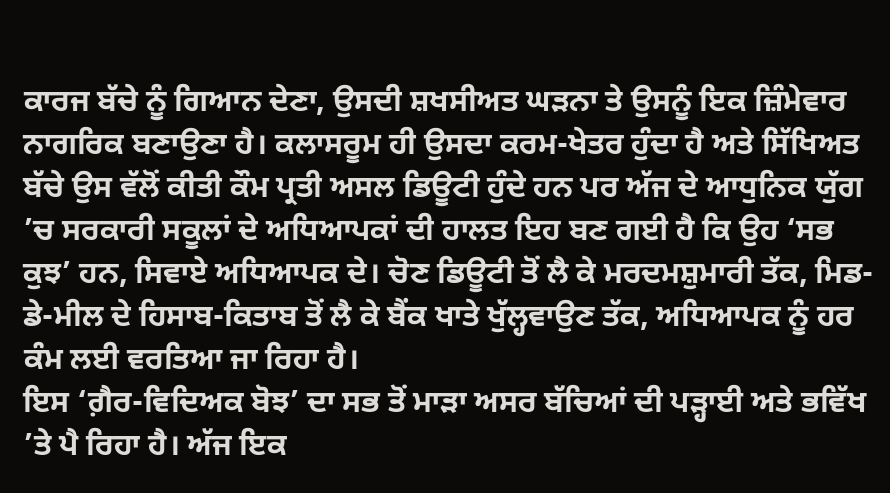ਕਾਰਜ ਬੱਚੇ ਨੂੰ ਗਿਆਨ ਦੇਣਾ, ਉਸਦੀ ਸ਼ਖਸੀਅਤ ਘੜਨਾ ਤੇ ਉਸਨੂੰ ਇਕ ਜ਼ਿੰਮੇਵਾਰ ਨਾਗਰਿਕ ਬਣਾਉਣਾ ਹੈ। ਕਲਾਸਰੂਮ ਹੀ ਉਸਦਾ ਕਰਮ-ਖੇਤਰ ਹੁੰਦਾ ਹੈ ਅਤੇ ਸਿੱਖਿਅਤ ਬੱਚੇ ਉਸ ਵੱਲੋਂ ਕੀਤੀ ਕੌਮ ਪ੍ਰਤੀ ਅਸਲ ਡਿਊਟੀ ਹੁੰਦੇ ਹਨ ਪਰ ਅੱਜ ਦੇ ਆਧੁਨਿਕ ਯੁੱਗ ’ਚ ਸਰਕਾਰੀ ਸਕੂਲਾਂ ਦੇ ਅਧਿਆਪਕਾਂ ਦੀ ਹਾਲਤ ਇਹ ਬਣ ਗਈ ਹੈ ਕਿ ਉਹ ‘ਸਭ ਕੁਝ’ ਹਨ, ਸਿਵਾਏ ਅਧਿਆਪਕ ਦੇ। ਚੋਣ ਡਿਊਟੀ ਤੋਂ ਲੈ ਕੇ ਮਰਦਮਸ਼ੁਮਾਰੀ ਤੱਕ, ਮਿਡ-ਡੇ-ਮੀਲ ਦੇ ਹਿਸਾਬ-ਕਿਤਾਬ ਤੋਂ ਲੈ ਕੇ ਬੈਂਕ ਖਾਤੇ ਖੁੱਲ੍ਹਵਾਉਣ ਤੱਕ, ਅਧਿਆਪਕ ਨੂੰ ਹਰ ਕੰਮ ਲਈ ਵਰਤਿਆ ਜਾ ਰਿਹਾ ਹੈ।
ਇਸ ‘ਗ਼ੈਰ-ਵਿਦਿਅਕ ਬੋਝ’ ਦਾ ਸਭ ਤੋਂ ਮਾੜਾ ਅਸਰ ਬੱਚਿਆਂ ਦੀ ਪੜ੍ਹਾਈ ਅਤੇ ਭਵਿੱਖ ’ਤੇ ਪੈ ਰਿਹਾ ਹੈ। ਅੱਜ ਇਕ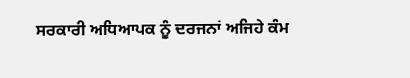ਸਰਕਾਰੀ ਅਧਿਆਪਕ ਨੂੰ ਦਰਜਨਾਂ ਅਜਿਹੇ ਕੰਮ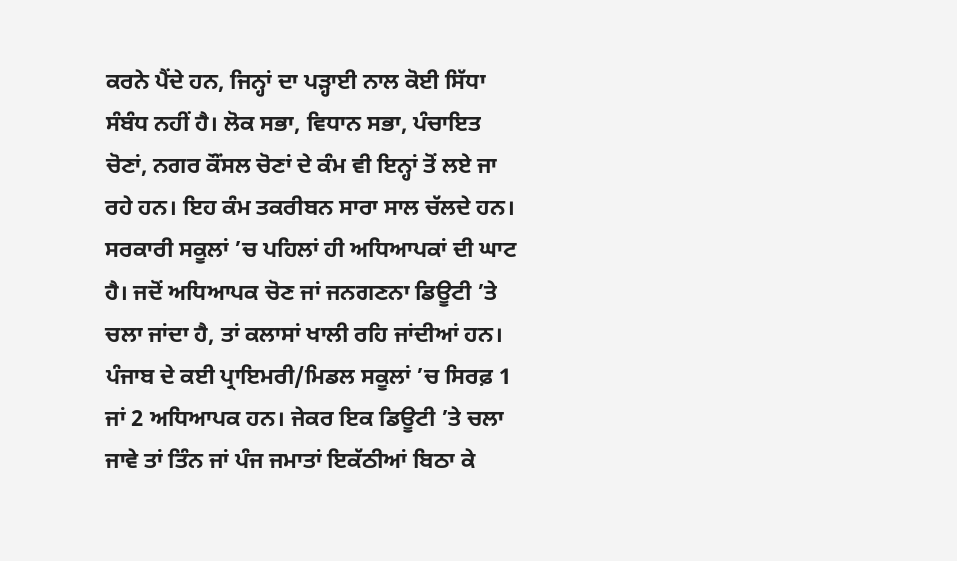ਕਰਨੇ ਪੈਂਦੇ ਹਨ, ਜਿਨ੍ਹਾਂ ਦਾ ਪੜ੍ਹਾਈ ਨਾਲ ਕੋਈ ਸਿੱਧਾ ਸੰਬੰਧ ਨਹੀਂ ਹੈ। ਲੋਕ ਸਭਾ, ਵਿਧਾਨ ਸਭਾ, ਪੰਚਾਇਤ ਚੋਣਾਂ, ਨਗਰ ਕੌਂਸਲ ਚੋਣਾਂ ਦੇ ਕੰਮ ਵੀ ਇਨ੍ਹਾਂ ਤੋਂ ਲਏ ਜਾ ਰਹੇ ਹਨ। ਇਹ ਕੰਮ ਤਕਰੀਬਨ ਸਾਰਾ ਸਾਲ ਚੱਲਦੇ ਹਨ। ਸਰਕਾਰੀ ਸਕੂਲਾਂ ’ਚ ਪਹਿਲਾਂ ਹੀ ਅਧਿਆਪਕਾਂ ਦੀ ਘਾਟ ਹੈ। ਜਦੋਂ ਅਧਿਆਪਕ ਚੋਣ ਜਾਂ ਜਨਗਣਨਾ ਡਿਊਟੀ ’ਤੇ ਚਲਾ ਜਾਂਦਾ ਹੈ, ਤਾਂ ਕਲਾਸਾਂ ਖਾਲੀ ਰਹਿ ਜਾਂਦੀਆਂ ਹਨ। ਪੰਜਾਬ ਦੇ ਕਈ ਪ੍ਰਾਇਮਰੀ/ਮਿਡਲ ਸਕੂਲਾਂ ’ਚ ਸਿਰਫ਼ 1 ਜਾਂ 2 ਅਧਿਆਪਕ ਹਨ। ਜੇਕਰ ਇਕ ਡਿਊਟੀ ’ਤੇ ਚਲਾ ਜਾਵੇ ਤਾਂ ਤਿੰਨ ਜਾਂ ਪੰਜ ਜਮਾਤਾਂ ਇਕੱਠੀਆਂ ਬਿਠਾ ਕੇ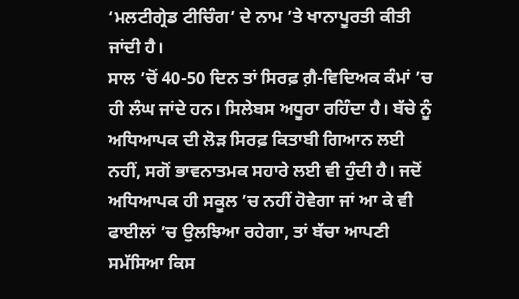‘ਮਲਟੀਗ੍ਰੇਡ ਟੀਚਿੰਗ’ ਦੇ ਨਾਮ ’ਤੇ ਖਾਨਾਪੂਰਤੀ ਕੀਤੀ ਜਾਂਦੀ ਹੈ।
ਸਾਲ ’ਚੋਂ 40-50 ਦਿਨ ਤਾਂ ਸਿਰਫ਼ ਗ਼ੈ-ਵਿਦਿਅਕ ਕੰਮਾਂ ’ਚ ਹੀ ਲੰਘ ਜਾਂਦੇ ਹਨ। ਸਿਲੇਬਸ ਅਧੂਰਾ ਰਹਿੰਦਾ ਹੈ। ਬੱਚੇ ਨੂੰ ਅਧਿਆਪਕ ਦੀ ਲੋੜ ਸਿਰਫ਼ ਕਿਤਾਬੀ ਗਿਆਨ ਲਈ ਨਹੀਂ, ਸਗੋਂ ਭਾਵਨਾਤਮਕ ਸਹਾਰੇ ਲਈ ਵੀ ਹੁੰਦੀ ਹੈ। ਜਦੋਂ ਅਧਿਆਪਕ ਹੀ ਸਕੂਲ ’ਚ ਨਹੀਂ ਹੋਵੇਗਾ ਜਾਂ ਆ ਕੇ ਵੀ ਫਾਈਲਾਂ ’ਚ ਉਲਝਿਆ ਰਹੇਗਾ, ਤਾਂ ਬੱਚਾ ਆਪਣੀ ਸਮੱਸਿਆ ਕਿਸ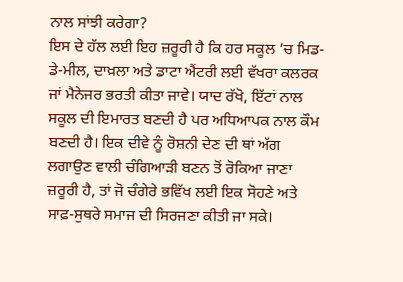ਨਾਲ ਸਾਂਝੀ ਕਰੇਗਾ?
ਇਸ ਦੇ ਹੱਲ ਲਈ ਇਹ ਜ਼ਰੂਰੀ ਹੈ ਕਿ ਹਰ ਸਕੂਲ ’ਚ ਮਿਡ-ਡੇ-ਮੀਲ, ਦਾਖ਼ਲਾ ਅਤੇ ਡਾਟਾ ਐਂਟਰੀ ਲਈ ਵੱਖਰਾ ਕਲਰਕ ਜਾਂ ਮੈਨੇਜਰ ਭਰਤੀ ਕੀਤਾ ਜਾਵੇ। ਯਾਦ ਰੱਖੋ, ਇੱਟਾਂ ਨਾਲ ਸਕੂਲ ਦੀ ਇਮਾਰਤ ਬਣਦੀ ਹੈ ਪਰ ਅਧਿਆਪਕ ਨਾਲ ਕੌਮ ਬਣਦੀ ਹੈ। ਇਕ ਦੀਵੇ ਨੂੰ ਰੋਸ਼ਨੀ ਦੇਣ ਦੀ ਥਾਂ ਅੱਗ ਲਗਾਉਣ ਵਾਲੀ ਚੰਗਿਆੜੀ ਬਣਨ ਤੋਂ ਰੋਕਿਆ ਜਾਣਾ ਜ਼ਰੂਰੀ ਹੈ, ਤਾਂ ਜੋ ਚੰਗੇਰੇ ਭਵਿੱਖ ਲਈ ਇਕ ਸੋਹਣੇ ਅਤੇ ਸਾਫ਼-ਸੁਥਰੇ ਸਮਾਜ ਦੀ ਸਿਰਜਣਾ ਕੀਤੀ ਜਾ ਸਕੇ।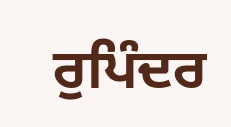ਰੁਪਿੰਦਰ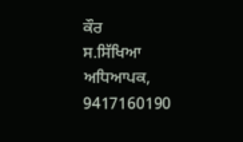ਕੌਰ
ਸ.ਸਿੱਖਿਆ ਅਧਿਆਪਕ, 9417160190